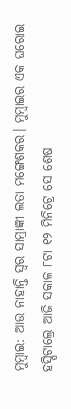ମୁମ୍ବାଇ: ଆଉ ନାହାନ୍ତି ସ୍ୱର ସାମ୍ରାଜ୍ଞୀ ଲତା ମଙ୍ଗେଶକର। ମୁମ୍ବାଇର ଏକ ଘରୋଇ ହସ୍ପିଟାଲ୍ରେ ଆଜି ସକାଳ ୮ଟା ୧୨ ମିନିଟ୍ରେ ସେ ଶେଷ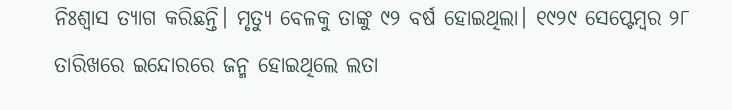ନିଃଶ୍ୱାସ ତ୍ୟାଗ କରିଛନ୍ତି। ମୃତ୍ୟୁ ବେଳକୁ ତାଙ୍କୁ ୯୨ ବର୍ଷ ହୋଇଥିଲା। ୧୯୨୯ ସେପ୍ଟେମ୍ବର ୨୮ ତାରିଖରେ ଇନ୍ଦୋରରେ ଜନ୍ମ ହୋଇଥିଲେ ଲତା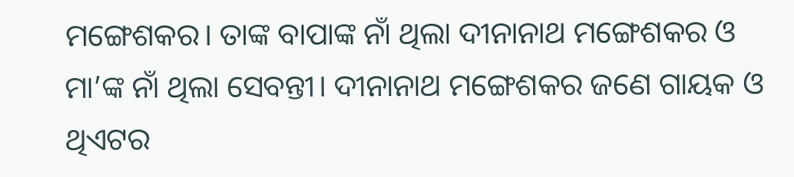ମଙ୍ଗେଶକର। ତାଙ୍କ ବାପାଙ୍କ ନାଁ ଥିଲା ଦୀନାନାଥ ମଙ୍ଗେଶକର ଓ ମା’ଙ୍କ ନାଁ ଥିଲା ସେବନ୍ତୀ। ଦୀନାନାଥ ମଙ୍ଗେଶକର ଜଣେ ଗାୟକ ଓ ଥିଏଟର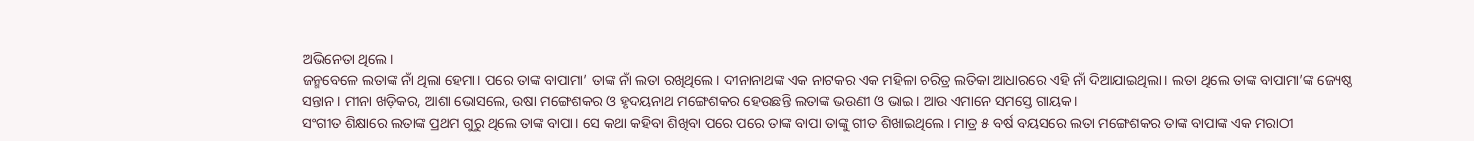ଅଭିନେତା ଥିଲେ।
ଜନ୍ମବେଳେ ଲତାଙ୍କ ନାଁ ଥିଲା ହେମା। ପରେ ତାଙ୍କ ବାପାମା’ ତାଙ୍କ ନାଁ ଲତା ରଖିଥିଲେ। ଦୀନାନାଥଙ୍କ ଏକ ନାଟକର ଏକ ମହିଳା ଚରିତ୍ର ଲତିକା ଆଧାରରେ ଏହି ନାଁ ଦିଆଯାଇଥିଲା। ଲତା ଥିଲେ ତାଙ୍କ ବାପାମା’ଙ୍କ ଜ୍ୟେଷ୍ଠ ସନ୍ତାନ। ମୀନା ଖଡ଼ିକର, ଆଶା ଭୋସଲେ, ଉଷା ମଙ୍ଗେଶକର ଓ ହୃଦୟନାଥ ମଙ୍ଗେଶକର ହେଉଛନ୍ତି ଲତାଙ୍କ ଭଉଣୀ ଓ ଭାଇ। ଆଉ ଏମାନେ ସମସ୍ତେ ଗାୟକ।
ସଂଗୀତ ଶିକ୍ଷାରେ ଲତାଙ୍କ ପ୍ରଥମ ଗୁରୁ ଥିଲେ ତାଙ୍କ ବାପା। ସେ କଥା କହିବା ଶିଖିବା ପରେ ପରେ ତାଙ୍କ ବାପା ତାଙ୍କୁ ଗୀତ ଶିଖାଇଥିଲେ। ମାତ୍ର ୫ ବର୍ଷ ବୟସରେ ଲତା ମଙ୍ଗେଶକର ତାଙ୍କ ବାପାଙ୍କ ଏକ ମରାଠୀ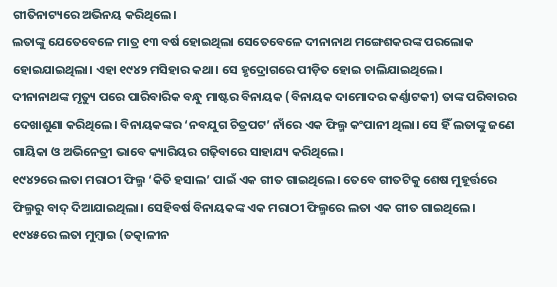ଗୀତିନାଟ୍ୟରେ ଅଭିନୟ କରିଥିଲେ।
ଲତାଙ୍କୁ ଯେତେବେଳେ ମାତ୍ର ୧୩ ବର୍ଷ ହୋଇଥିଲା ସେତେବେଳେ ଦୀନାନାଥ ମଙ୍ଗେଶକରଙ୍କ ପରଲୋକ ହୋଇଯାଇଥିଲା। ଏହା ୧୯୪୨ ମସିହାର କଥା। ସେ ହୃଦ୍ରୋଗରେ ପୀଡ଼ିତ ହୋଇ ଚାଲିଯାଇଥିଲେ।
ଦୀନାନାଥଙ୍କ ମୃତ୍ୟୁ ପରେ ପାରିବାରିକ ବନ୍ଧୁ ମାଷ୍ଟର ବିନାୟକ (ବିନାୟକ ଦାମୋଦର କର୍ଣ୍ଣାଟକୀ) ତାଙ୍କ ପରିବାରର ଦେଖାଶୁଣା କରିଥିଲେ। ବିନାୟକଙ୍କର ‘ନବଯୁଗ ଚିତ୍ରପଟ’ ନାଁରେ ଏକ ଫିଲ୍ମ କଂପାନୀ ଥିଲା। ସେ ହିଁ ଲତାଙ୍କୁ ଜଣେ ଗାୟିକା ଓ ଅଭିନେତ୍ରୀ ଭାବେ କ୍ୟାରିୟର ଗଢ଼ିବାରେ ସାହାଯ୍ୟ କରିଥିଲେ।
୧୯୪୨ରେ ଲତା ମରାଠୀ ଫିଲ୍ମ ‘କିତି ହସାଲ’ ପାଇଁ ଏକ ଗୀତ ଗାଇଥିଲେ। ତେବେ ଗୀତଟିକୁ ଶେଷ ମୁହୂର୍ତ୍ତରେ ଫିଲ୍ମରୁ ବାଦ୍ ଦିଆଯାଇଥିଲା। ସେହିବର୍ଷ ବିନାୟକଙ୍କ ଏକ ମରାଠୀ ଫିଲ୍ମରେ ଲତା ଏକ ଗୀତ ଗାଇଥିଲେ।
୧୯୪୫ରେ ଲତା ମୁମ୍ବାଇ (ତତ୍କାଳୀନ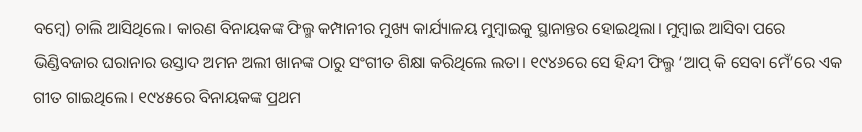ବମ୍ବେ) ଚାଲି ଆସିଥିଲେ। କାରଣ ବିନାୟକଙ୍କ ଫିଲ୍ମ କମ୍ପାନୀର ମୁଖ୍ୟ କାର୍ଯ୍ୟାଳୟ ମୁମ୍ବାଇକୁ ସ୍ଥାନାନ୍ତର ହୋଇଥିଲା। ମୁମ୍ବାଇ ଆସିବା ପରେ ଭିଣ୍ଡିବଜାର ଘରାନାର ଉସ୍ତାଦ ଅମନ ଅଲୀ ଖାନଙ୍କ ଠାରୁ ସଂଗୀତ ଶିକ୍ଷା କରିଥିଲେ ଲତା। ୧୯୪୬ରେ ସେ ହିନ୍ଦୀ ଫିଲ୍ମ ‘ଆପ୍ କି ସେବା ମେଁ’ରେ ଏକ ଗୀତ ଗାଇଥିଲେ। ୧୯୪୫ରେ ବିନାୟକଙ୍କ ପ୍ରଥମ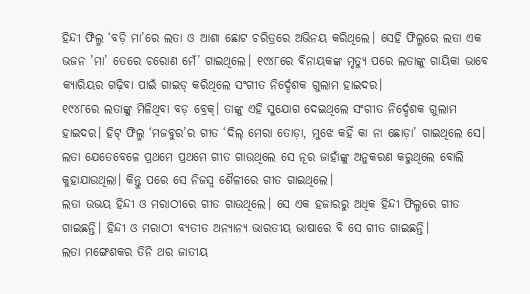ହିନ୍ଦୀ ଫିଲ୍ମ ‘ବଡ଼ି ମା’ରେ ଲତା ଓ ଆଶା ଛୋଟ ଚରିତ୍ରରେ ଅଭିନୟ କରିଥିଲେ। ସେହି ଫିଲ୍ମରେ ଲତା ଏକ ଭଜନ ’ମା’ ତେରେ ଚରୋଣ ମେଁ’ ଗାଇଥିଲେ। ୧୯୪୮ରେ ବିନାୟକଙ୍କ ମୃତ୍ୟୁ ପରେ ଲତାଙ୍କୁ ଗାୟିକା ଭାବେ କ୍ୟାରିୟର ଗଢ଼ିବା ପାଇଁ ଗାଇଡ୍ କରିଥିଲେ ସଂଗୀତ ନିର୍ଦ୍ଦେଶକ ଗୁଲାମ ହାଇଦର।
୧୯୪୮ରେ ଲତାଙ୍କୁ ମିଳିଥିବା ବଡ଼ ବ୍ରେକ୍। ତାଙ୍କୁ ଏହି ସୁଯୋଗ ଦେଇଥିଲେ ସଂଗୀତ ନିର୍ଦ୍ଦେଶକ ଗୁଲାମ ହାଇଦର। ହିଟ୍ ଫିଲ୍ମ ‘ମଜବୁର’ର ଗୀତ ‘ଦିଲ୍ ମେରା ତୋଡ଼ା, ମୁଝେ କହିଁ କା ନା ଛୋଡ଼ା’ ଗାଇଥିଲେ ସେ। ଲତା ଯେତେବେଳେ ପ୍ରଥମେ ପ୍ରଥମେ ଗୀତ ଗାଉଥିଲେ ସେ ନୂର ଜାହାଁଙ୍କୁ ଅନୁକରଣ କରୁଥିଲେ ବୋଲି କୁହାଯାଉଥିଲା। କିନ୍ତୁ ପରେ ସେ ନିଜସ୍ୱ ଶୈଳୀରେ ଗୀତ ଗାଇଥିଲେ।
ଲତା ଉଭୟ ହିନ୍ଦୀ ଓ ମରାଠୀରେ ଗୀତ ଗାଉଥିଲେ। ସେ ଏକ ହଜାରରୁ ଅଧିକ ହିନ୍ଦୀ ଫିଲ୍ମରେ ଗୀତ ଗାଇଛନ୍ତି। ହିନ୍ଦୀ ଓ ମରାଠୀ ବ୍ୟତୀତ ଅନ୍ୟାନ୍ୟ ଭାରତୀୟ ଭାଷାରେ ବି ସେ ଗୀତ ଗାଇଛନ୍ତି।
ଲତା ମଙ୍ଗେଶକର ତିନି ଥର ଜାତୀୟ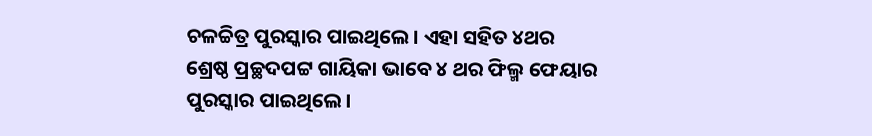ଚଳଚ୍ଚିତ୍ର ପୁରସ୍କାର ପାଇଥିଲେ। ଏହା ସହିତ ୪ଥର ଶ୍ରେଷ୍ଠ ପ୍ରଚ୍ଛଦପଟ୍ଟ ଗାୟିକା ଭାବେ ୪ ଥର ଫିଲ୍ମ ଫେୟାର ପୁରସ୍କାର ପାଇଥିଲେ।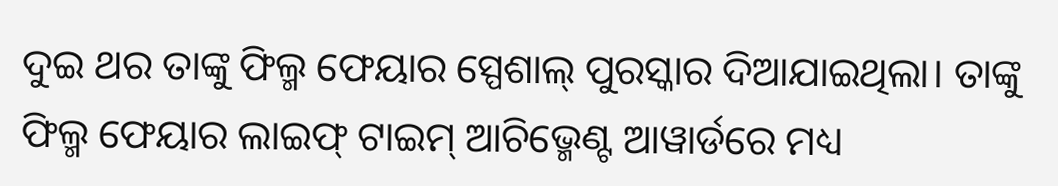ଦୁଇ ଥର ତାଙ୍କୁ ଫିଲ୍ମ ଫେୟାର ସ୍ପେଶାଲ୍ ପୁରସ୍କାର ଦିଆଯାଇଥିଲା। ତାଙ୍କୁ ଫିଲ୍ମ ଫେୟାର ଲାଇଫ୍ ଟାଇମ୍ ଆଚିଭ୍ମେଣ୍ଟ ଆୱାର୍ଡରେ ମଧ୍ୟ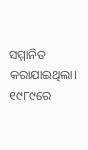ସମ୍ମାନିତ କରାଯାଇଥିଲା।
୧୯୮୯ରେ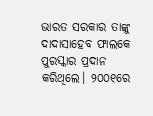ଭାରତ ସରକାର ତାଙ୍କୁ ଦାଦାସାହେବ ଫାଲକେ ପୁରସ୍କାର ପ୍ରଦାନ କରିଥିଲେ। ୨୦୦୧ରେ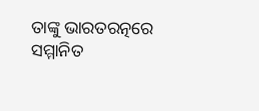ତାଙ୍କୁ ଭାରତରତ୍ନରେ ସମ୍ମାନିତ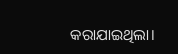କରାଯାଇଥିଲା।